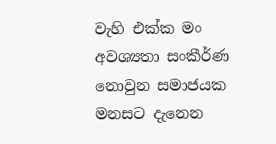වැහි එක්ක මං අවශ්‍යතා සංකීර්ණ නොවුන සමාජයක මනසට දැනෙන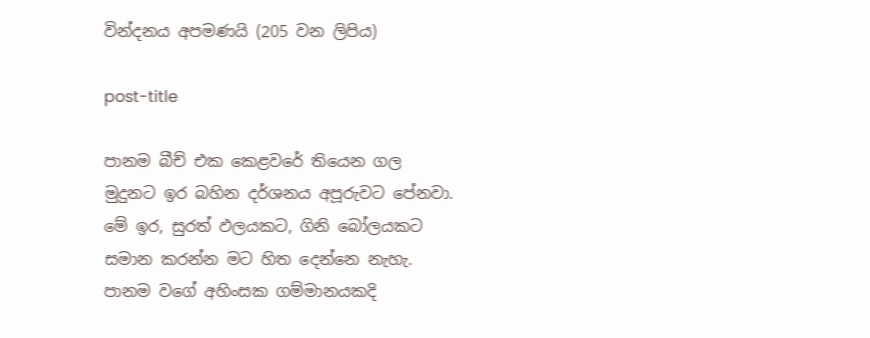වින්දනය අපමණයි (205 වන ලිපිය)

post-title

පානම බීච් එක කෙළවරේ තියෙන ගල මුදුනට ඉර බහින දර්ශනය අපූරුවට පේනවා. මේ ඉර, සුරත් ඵලයකට, ගිනි බෝලයකට සමාන කරන්න මට හිත දෙන්නෙ නැහැ. පානම වගේ අහිංසක ගම්මානයකදි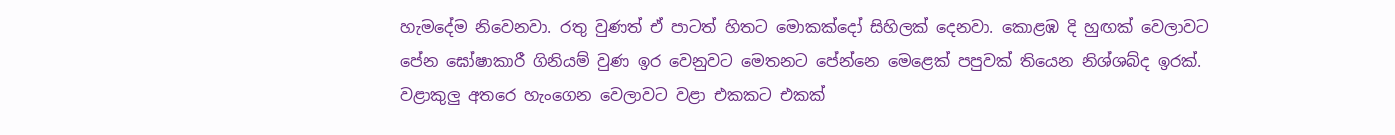හැමදේම නිවෙනවා. රතු වුණත් ඒ පාටත් හිතට මොකක්දෝ සිහිලක් දෙනවා. කොළඹ දි හුඟක් වෙලාවට පේන ඝෝෂාකාරී ගිනියම් වුණ ඉර වෙනුවට මෙතනට පේන්නෙ මෙළෙක් පපුවක් තියෙන නිශ්ශබ්ද ඉරක්. වළාකුලු අතරෙ හැංගෙන වෙලාවට වළා එකකට එකක්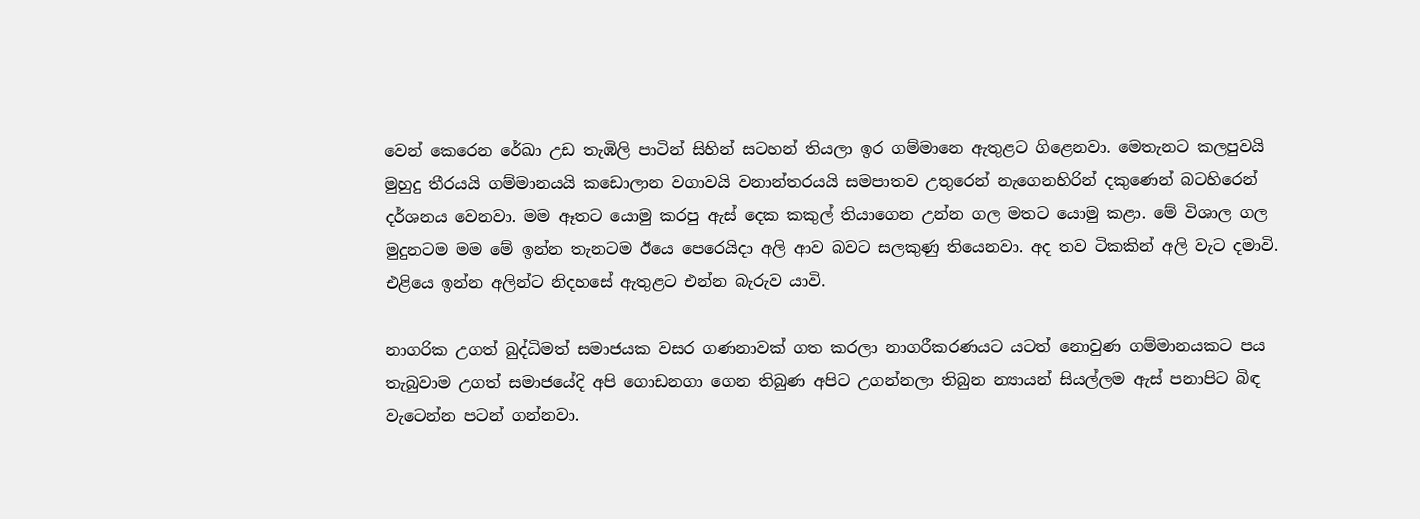වෙන් කෙරෙන රේඛා උඩ තැඹිලි පාටින් සිහින් සටහන් තියලා ඉර ගම්මානෙ ඇතුළට ගිළෙනවා. මෙතැනට කලපුවයි මුහුදු තීරයයි ගම්මානයයි කඩොලාන වගාවයි වනාන්තරයයි සමපාතව උතුරෙන් නැගෙනහිරින් දකුණෙන් බටහිරෙන් දර්ශනය වෙනවා. මම ඈතට යොමු කරපු ඇස් දෙක කකුල් තියාගෙන උන්න ගල මතට යොමු කළා. මේ විශාල ගල මුදුනටම මම මේ ඉන්න තැනටම ඊයෙ පෙරෙයිදා අලි ආව බවට සලකුණු තියෙනවා. අද තව ටිකකින් අලි වැට දමාවි. එළියෙ ඉන්න අලින්ට නිදහසේ ඇතුළට එන්න බැරුව යාවි.

නාගරික උගත් බුද්ධිමත් සමාජයක වසර ගණනාවක් ගත කරලා නාගරීකරණයට යටත් නොවුණ ගම්මානයකට පය තැබුවාම උගත් සමාජයේදි අපි ගොඩනගා ගෙන තිබුණ අපිට උගන්නලා තිබුන න්‍යායන් සියල්ලම ඇස් පනාපිට බිඳ වැටෙන්න පටන් ගන්නවා.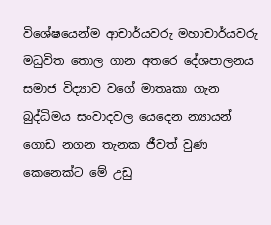විශේෂයෙන්ම ආචාර්යවරු මහාචාර්යවරු මධුවිත තොල ගාන අතරෙ දේශපාලනය සමාජ විද්‍යාව වගේ මාතෘකා ගැන බුද්ධිමය සංවාදවල යෙදෙන න්‍යායන් ගොඩ නගන තැනක ජීවත් වුණ කෙනෙක්ට මේ උඩු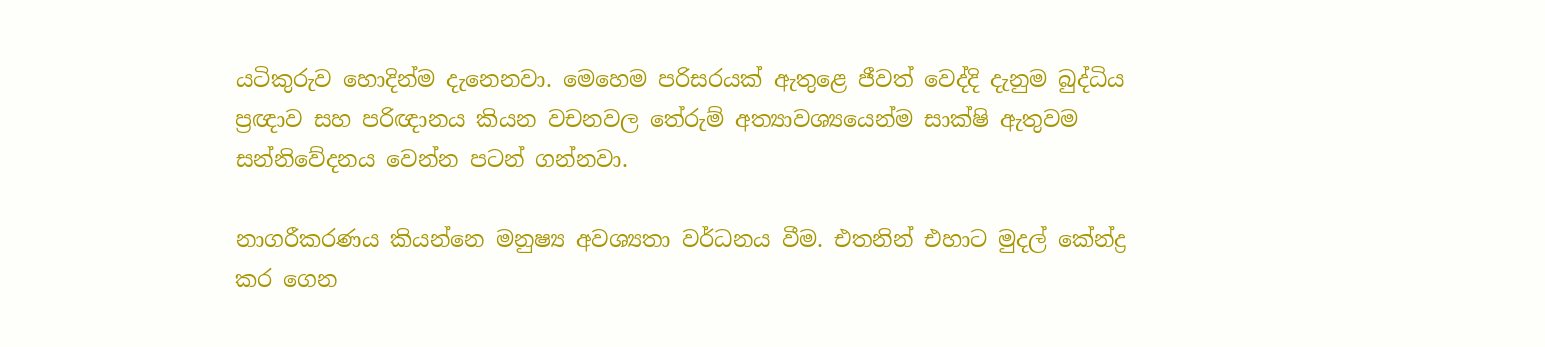යටිකුරුව හොදින්ම දැනෙනවා. මෙහෙම පරිසරයක් ඇතුළෙ ජීවත් වෙද්දි දැනුම බුද්ධිය ප්‍රඥාව සහ පරිඥානය කියන වචනවල තේරුම් අත්‍යාවශ්‍යයෙන්ම සාක්ෂි ඇතුවම සන්නිවේදනය වෙන්න පටන් ගන්නවා.

නාගරීකරණය කියන්නෙ මනුෂ්‍ය අවශ්‍යතා වර්ධනය වීම. එතනින් එහාට මුදල් කේන්ද්‍ර කර ගෙන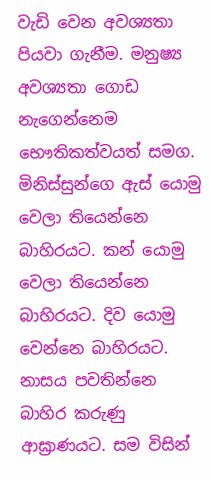වැඩි වෙන අවශ්‍යතා පියවා ගැනීම. මනුෂ්‍ය අවශ්‍යතා ගොඩ නැගෙන්නෙම භෞතිකත්වයත් සමග. මිනිස්සුන්ගෙ ඇස් යොමු වෙලා තියෙන්නෙ බාහිරයට. කන් යොමු වෙලා තියෙන්නෙ බාහිරයට. දිව යොමු වෙන්නෙ බාහිරයට. නාසය පවතින්නෙ බාහිර කරුණු ආඝ්‍රාණයට. සම විසින්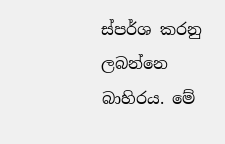ස්පර්ශ කරනු ලබන්නෙ බාහිරය. මේ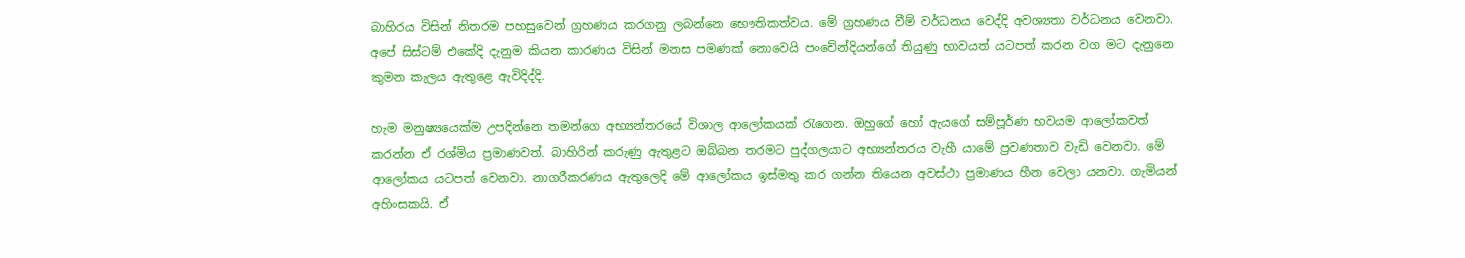බාහිරය විසින් නිතරම පහසුවෙන් ග්‍රහණය කරගනු ලබන්නෙ භෞතිකත්වය. මේ ග්‍රහණය වීම් වර්ධනය වෙද්දි අවශ්‍යතා වර්ධනය වෙනවා. අපේ සිස්ටම් එකේදි දැනුම කියන කාරණය විසින් මනස පමණක් නොවෙයි පංචේන්දියන්ගේ තියුණු භාවයත් යටපත් කරන වග මට දැනුනෙ කුමන කැලය ඇතුළෙ ඇවිදිද්දි.

හැම මනුෂ්‍යයෙක්ම උපදින්නෙ තමන්ගෙ අභ්‍යන්තරයේ විශාල ආලෝකයක් රැගෙන. ඔහුගේ හෝ ඇයගේ සම්පූර්ණ භවයම ආලෝකවත් කරන්න ඒ රශ්මිය ප්‍රමාණවත්. බාහිරින් කරුණු ඇතුළට ඔබ්බන තරමට පුද්ගලයාට අභ්‍යන්තරය වැහී යාමේ ප්‍රවණතාව වැඩි වෙනවා. මේ ආලෝකය යටපත් වෙනවා. නාගරීකරණය ඇතුලෙදි මේ ආලෝකය ඉස්මතු කර ගන්න තියෙන අවස්ථා ප්‍රමාණය හීන වෙලා යනවා. ගැමියන් අහිංසකයි. ඒ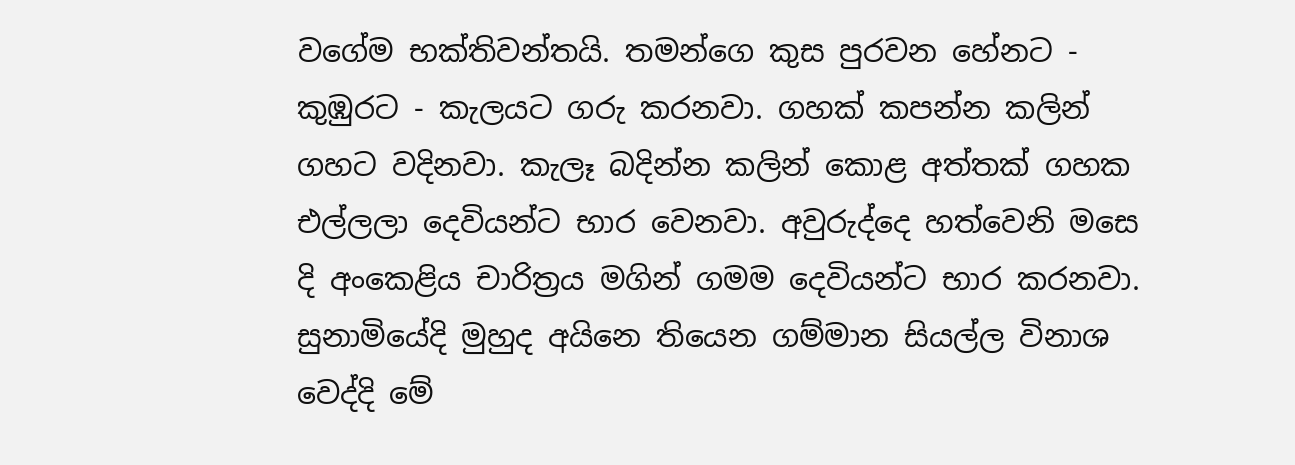වගේම භක්තිවන්තයි. තමන්ගෙ කුස පුරවන හේනට - කුඹුරට - කැලයට ගරු කරනවා. ගහක් කපන්න කලින් ගහට වදිනවා. කැලෑ බදින්න කලින් කොළ අත්තක් ගහක එල්ලලා දෙවියන්ට භාර වෙනවා. අවුරුද්දෙ හත්වෙනි මසෙ දි අංකෙළිය චාරිත්‍රය මගින් ගමම දෙවියන්ට භාර කරනවා. සුනාමියේදි මුහුද අයිනෙ තියෙන ගම්මාන සියල්ල විනාශ වෙද්දි මේ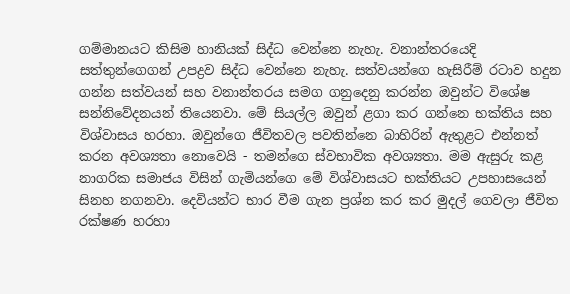ගම්මානයට කිසිම හානියක් සිද්ධ වෙන්නෙ නැහැ. වනාන්තරයෙදි සත්තුන්ගෙගන් උපද්‍රව සිද්ධ වෙන්නෙ නැහැ. සත්වයන්ගෙ හැසිරීම් රටාව හදුන ගන්න සත්වයන් සහ වනාන්තරය සමග ගනුදෙනු කරන්න ඔවුන්ට විශේෂ සන්නිවේදනයන් තියෙනවා. මේ සියල්ල ඔවුන් ළගා කර ගන්නෙ භක්තිය සහ විශ්වාසය හරහා. ඔවුන්ගෙ ජීවිතවල පවතින්නෙ බාහිරින් ඇතුළට එන්නත් කරන අවශ්‍යතා නොවෙයි - තමන්ගෙ ස්වභාවික අවශ්‍යතා. මම ඇසුරු කළ නාගරික සමාජය විසින් ගැමියන්ගෙ මේ විශ්වාසයට භක්තියට උපහාසයෙන් සිනහ නගනවා. දෙවියන්ට භාර වීම ගැන ප්‍රශ්න කර කර මුදල් ගෙවලා ජීවිත රක්ෂණ හරහා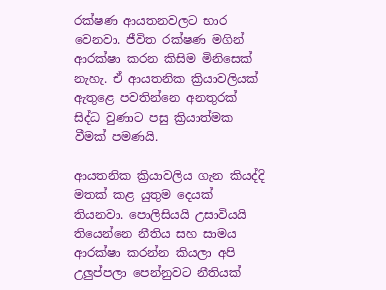රක්ෂණ ආයතනවලට භාර වෙනවා. ජීවිත රක්ෂණ මගින් ආරක්ෂා කරන කිසිම මිනිසෙක් නැහැ. ඒ ආයතනික ක්‍රියාවලියක් ඇතුළෙ පවතින්නෙ අනතුරක් සිද්ධ වුණාට පසු ක්‍රියාත්මක වීමක් පමණයි.

ආයතනික ක්‍රියාවලිය ගැන කියද්දි මතක් කළ යුතුම දෙයක් තියනවා. පොලිසියයි උසාවියයි තියෙන්නෙ නීතිය සහ සාමය ආරක්ෂා කරන්න කියලා අපි උලුප්පලා පෙන්නුවට නීතියක්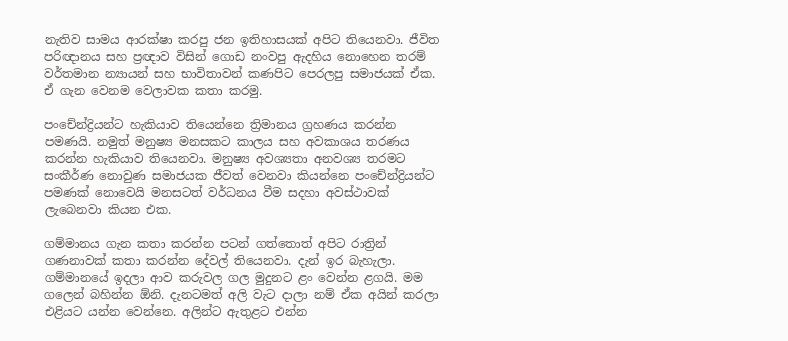නැතිව සාමය ආරක්ෂා කරපු ජන ඉතිහාසයක් අපිට තියෙනවා. ජීවිත පරිඥානය සහ ප්‍රඥාව විසින් ගොඩ නංවපු ඇදහිය නොහෙන තරම් වර්තමාන න්‍යායන් සහ භාවිතාවන් කණපිට පෙරලපු සමාජයක් ඒක. ඒ ගැන වෙනම වෙලාවක කතා කරමු.

පංචේන්ද්‍රියන්ට හැකියාව තියෙන්නෙ ත්‍රිමානය ග්‍රහණය කරන්න පමණයි. නමුත් මනුෂ්‍ය මනසකට කාලය සහ අවකාශය තරණය කරන්න හැකියාව තියෙනවා. මනුෂ්‍ය අවශ්‍යතා අනවශ්‍ය තරමට සංකීර්ණ නොවුණ සමාජයක ජීවත් වෙනවා කියන්නෙ පංචේන්ද්‍රියන්ට පමණක් නොවෙයි මනසටත් වර්ධනය වීම සදහා අවස්ථාවක් ලැබෙනවා කියන එක.

ගම්මානය ගැන කතා කරන්න පටන් ගත්තොත් අපිට රාත්‍රින් ගණනාවක් කතා කරන්න දේවල් තියෙනවා. දැන් ඉර බැහැලා. ගම්මානයේ ඉදලා ආව කරුවල ගල මුදුනට ළං වෙන්න ළගයි. මම ගලෙන් බහින්න ඕනි. දැනටමත් අලි වැට දාලා නම් ඒක අයින් කරලා එළියට යන්න වෙන්නෙ. අලින්ට ඇතුළට එන්න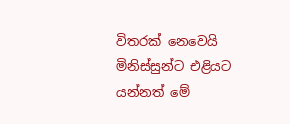විතරක් නෙවෙයි මිනිස්සුන්ට එළියට යන්නත් මේ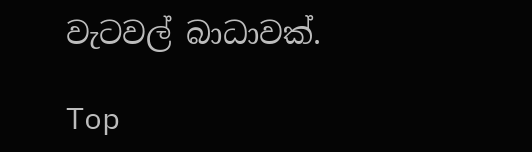වැටවල් බාධාවක්.

Top